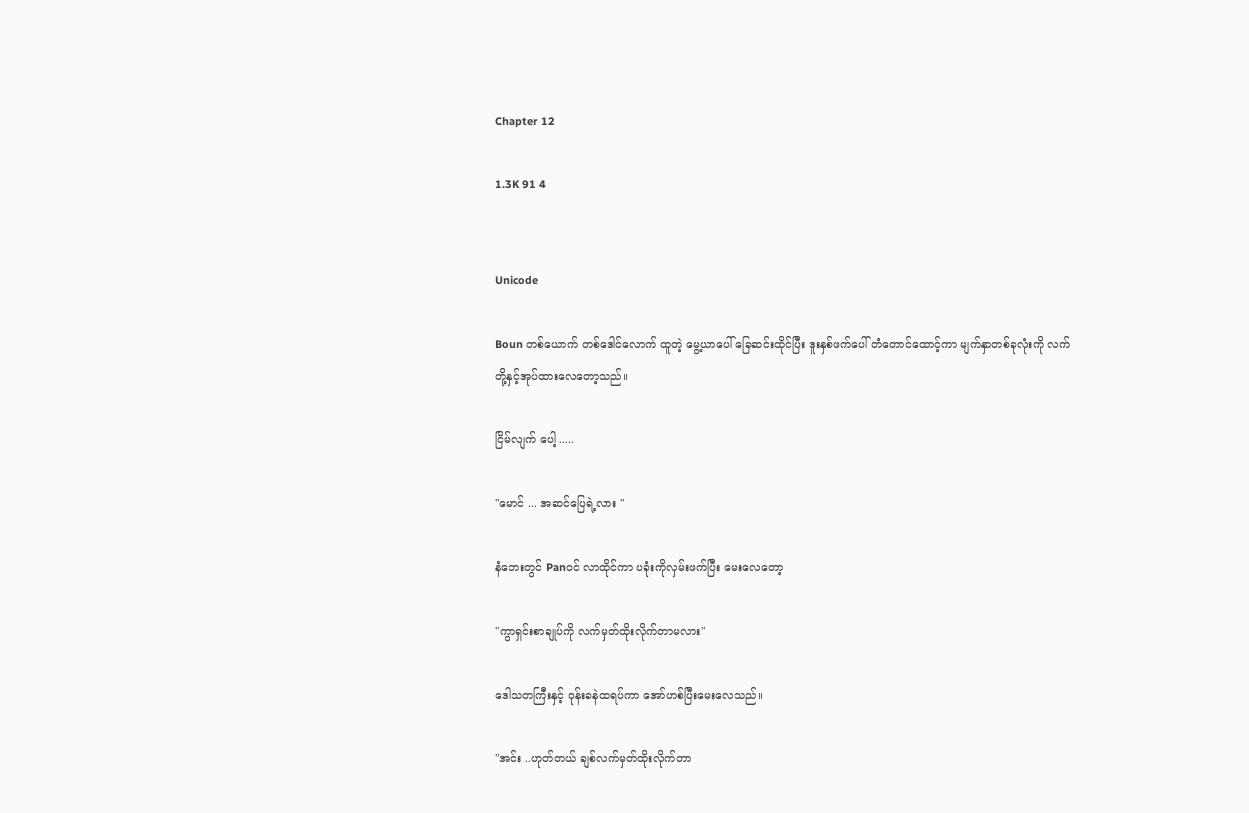Chapter 12

1.3K 91 4


Unicode

Boun တစ်ယောက် တစ်ဒေါင်လောက် ထူတဲ့ မွေ့ယာပေါ် ခြေဆင်းထိုင်ပြီး ဒူးနှစ်‌ဖက်ပေါ် ‌တံတောင်ထောင့်ကာ မျက်နှာတစ်ခုလုံးကို လက်တို့နှင့်အုပ်ထားလေတော့သည်။

ငြိမ်လျက် ပေါ့ .....

"မောင် ... အဆင်ပြေရဲ့လား "

နံဘေးတွင် Pan၀င် လာထိုင်ကာ ပခုံးကိုလှမ်းဖက်ပြီး မေးလေတော့

"ကွာရှင်းစာချုပ်ကို လက်မှတ်ထိုးလိုက်တာမလား"

ဒေါသတကြီးနှင့် ဝုန်းခနဲထရပ်ကာ အော်ဟစ်ပြီးမေးလေသည်။

"အင်း ..ဟုတ်တယ် ချစ်လက်မှတ်ထိုးလိုက်တာ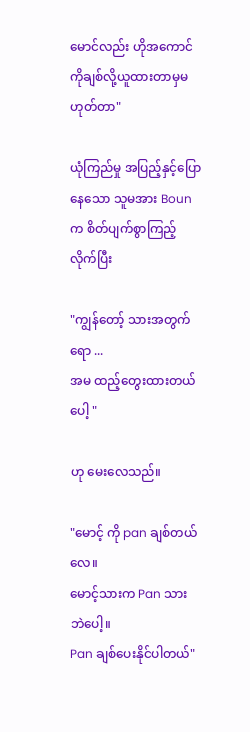မောင်လည်း ဟိုအကောင်ကိုချစ်လို့ယူထားတာမှမဟုတ်တာ"

ယုံကြည်မှု အပြည့်နှင့်ပြောနေသော သူမအား Bounက စိတ်ပျက်စွာကြည့်လိုက်ပြီး

"ကျွန်တော့် သားအတွက်ရော ...
အမ ထည့်တွေးထားတယ်ပေါ့ "

ဟု မေးလေသည်။

"မောင့် ကို pan ချစ်တယ်လေ။
မောင့်သားက Pan သား ဘဲပေါ့။
Pan ချစ်ပေးနိုင်ပါတယ်"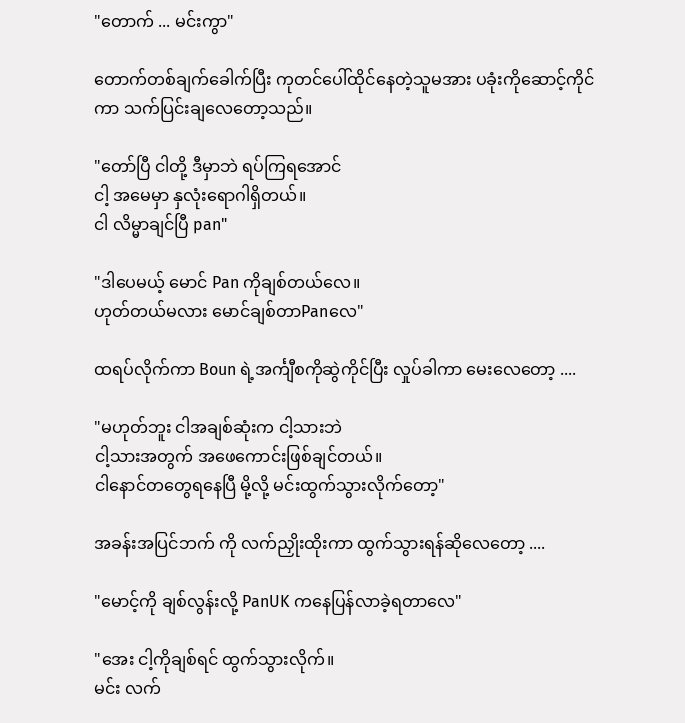"တောက် ... မင်းကွာ"

တောက်တစ်ချက်ခေါက်ပြီး ကုတင်ပေါ်ထိုင်နေတဲ့သူမအား ပခုံးကိုဆောင့်ကိုင်ကာ သက်ပြင်းချလေတော့သည်။

"တော်ပြီ ငါတို့ ဒီမှာဘဲ ရပ်ကြရအောင်
ငါ့ အမေမှာ နှလုံးရောဂါရှိတယ်။
ငါ လိမ္မာချင်ပြီ pan"

"ဒါပေမယ့် မောင် Pan ကိုချစ်တယ်လေ။
ဟုတ်တယ်မလား မောင်ချစ်တာPanလေ"

ထရပ်လိုက်ကာ Boun ရဲ့အင်္ကျီစကိုဆွဲကိုင်ပြီး လှုပ်ခါကာ မေးလေတော့ ....

"မဟုတ်ဘူး ငါအချစ်ဆုံးက ငါ့သားဘဲ
ငါ့သားအတွက် အဖေကောင်းဖြစ်ချင်တယ်။
ငါနောင်တတွေရနေပြီ မို့လို့ မင်းထွက်သွားလိုက်တော့"

အခန်းအပြင်ဘက် ကို လက်ညှိုးထိုးကာ ထွက်သွားရန်ဆိုလေတော့ ....

"မောင့်ကို ချစ်လွန်းလို့ PanUK ကနေပြန်လာခဲ့ရတာလေ"

"အေး ငါ့ကိုချစ်ရင် ထွက်သွားလိုက်။
မင်း လက်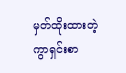မှတ်ထိုးထားတဲ့ ကွာရှင်းစာ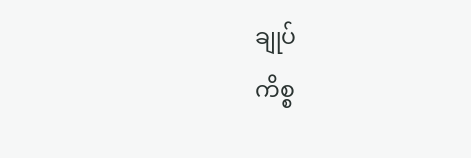ချုပ်
ကိစ္စ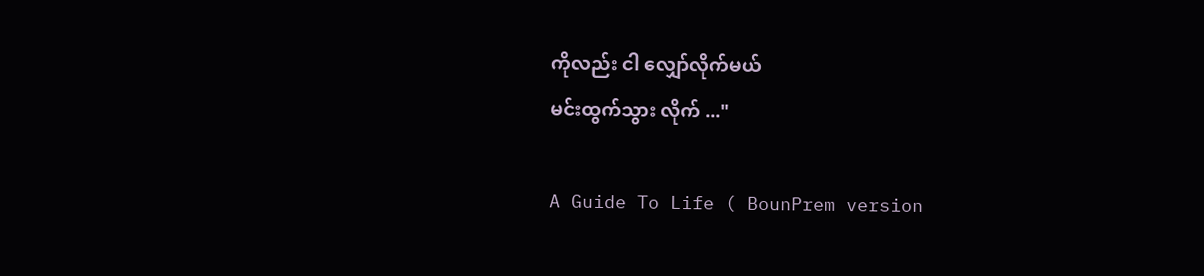ကိုလည်း ငါ လျှော်လိုက်မယ်
မင်းထွက်သွား လိုက် ..."

A Guide To Life ( BounPrem version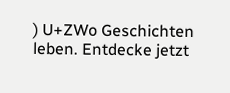) U+ZWo Geschichten leben. Entdecke jetzt